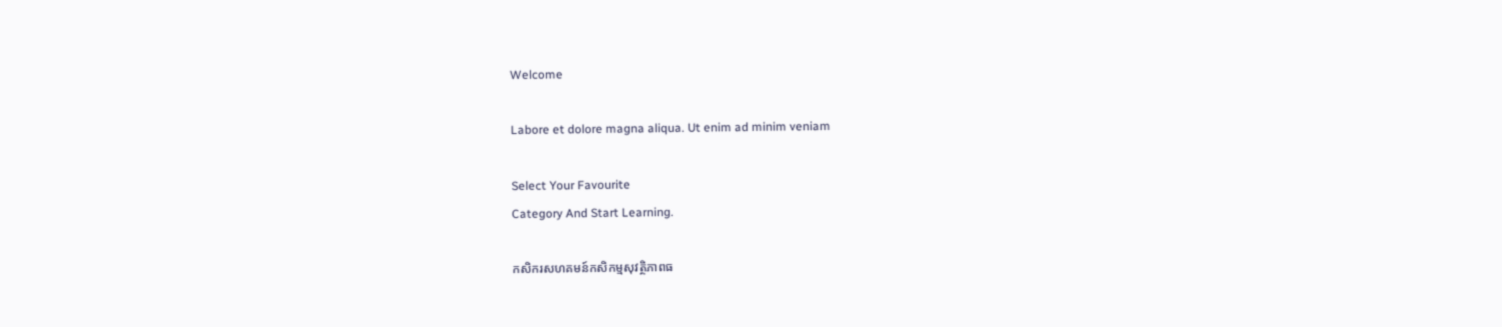Welcome

Labore et dolore magna aliqua. Ut enim ad minim veniam

Select Your Favourite
Category And Start Learning.

កសិករសហគមន៍កសិកម្មសុវត្ថិភាពធ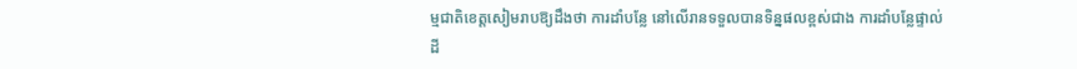ម្មជាតិខេត្តសៀមរាបឱ្យដឹងថា ការដាំបន្លែ នៅលើរានទទួលបានទិន្នផលខ្ពស់ជាង ការដាំបន្លែផ្ទាល់ដី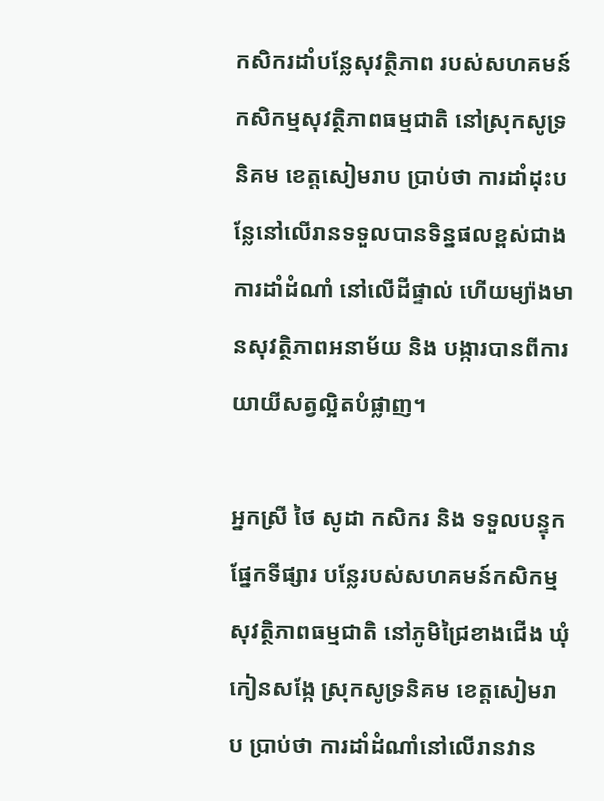កសិករដាំបន្លែសុវត្ថិភាព របស់សហគមន៍កសិកម្មសុវត្ថិភាពធម្មជាតិ នៅស្រុកសូទ្រ និគម ខេត្តសៀមរាប ប្រាប់ថា ការដាំដុះបន្លែនៅលើរានទទួលបានទិន្នផលខ្ពស់ជាងការដាំដំណាំ នៅលើដីផ្ទាល់ ហើយម្យ៉ាងមានសុវត្ថិភាពអនាម័យ និង បង្ការបានពីការយាយីសត្វល្អិតបំផ្លាញ។

អ្នកស្រី ថៃ សូដា កសិករ និង ទទួលបន្ទុកផ្នែកទីផ្សារ បន្លែរបស់សហគមន៍កសិកម្មសុវត្ថិភាពធម្មជាតិ នៅភូមិជ្រៃខាងជើង ឃុំកៀនសង្កែ ស្រុកសូទ្រនិគម ខេត្តសៀមរាប ប្រាប់ថា ការដាំដំណាំនៅលើរានវាន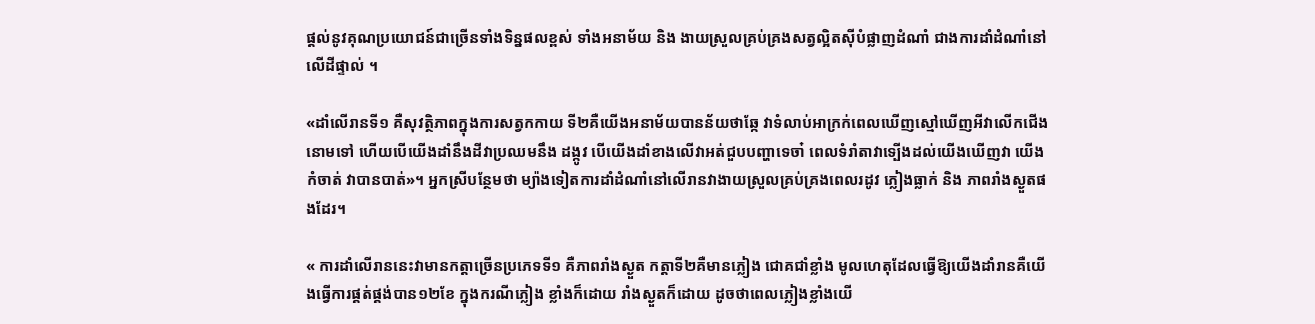ផ្តល់នូវគុណប្រយោជន៍ជាច្រើនទាំងទិន្នផលខ្ពស់ ទាំងអនាម័យ និង ងាយស្រួលគ្រប់គ្រងសត្វល្អិតស៊ីបំផ្លាញដំណាំ ជាងការដាំដំណាំនៅលើដីផ្ទាល់ ។

«ដាំលើរានទី១ គឺសុវត្ថិភាពក្នុងការសត្វកកាយ ទី២គឺយើងអនាម័យបានន័យថាឆ្កែ វាទំលាប់អាក្រក់ពេលឃើញស្មៅឃើញអីវាលើកជើងនោមទៅ ហើយបើយើងដាំនឹងដីវាប្រឈមនឹង ដង្កូវ បើយើងដាំខាងលើវាអត់ជួបបញ្ហាទេចា៎ ពេលទំរាំតាវាទ្បើងដល់យើងឃើញវា យើងកំចាត់ វាបានបាត់»។ អ្នកស្រីបន្ថែមថា ម្យ៉ាងទៀតការដាំដំណាំនៅលើរានវាងាយស្រួលគ្រប់គ្រងពេលរដូវ ភ្លៀងធ្លាក់ និង ភាពរាំងស្ងួតផងដែរ។

« ការដាំលើរាននេះវាមានកត្តាច្រើនប្រភេទទី១ គឺភាពរាំងស្ងួត កត្តាទី២គឺមានភ្លៀង ជោគជាំខ្លាំង មូលហេតុដែលធ្វើឱ្យយើងដាំរានគឺយើងធ្វើការផ្គត់ផ្គង់បាន១២ខែ ក្នុងករណីភ្លៀង ខ្លាំងក៏ដោយ រាំងស្ងួតក៏ដោយ ដូចថាពេលភ្លៀងខ្លាំងយើ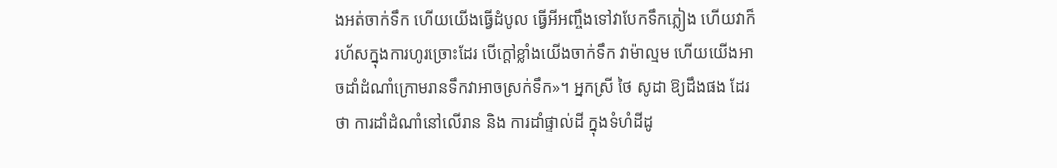ងអត់ចាក់ទឹក ហើយយើងធ្វើដំបូល ធ្វើអីអញ្ចឹងទៅវាបែកទឹកភ្លៀង ហើយវាក៏រហ័សក្នុងការហូរច្រោះដែរ បើក្តៅខ្លាំងយើងចាក់ទឹក វាម៉ាល្មម ហើយយើងអាចដាំដំណាំក្រោមរានទឹកវាអាចស្រក់ទឹក»។ អ្នកស្រី ថៃ សូដា ឱ្យដឹងផង ដែរថា ការដាំដំណាំនៅលើរាន និង ការដាំផ្ទាល់ដី ក្នុងទំហំដីដូ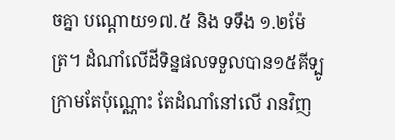ចគ្នា បណ្តោយ១៧.៥ និង ទទឹង ១.២ម៉ែត្រ។ ដំណាំលើដីទិន្នផលទទួលបាន១៥គីទ្បូក្រាមតែប៉ុណ្ណោះ តែដំណាំនៅលើ រានវិញ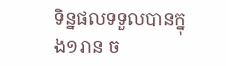ទិន្នផលទទួលបានក្នុង១រាន ច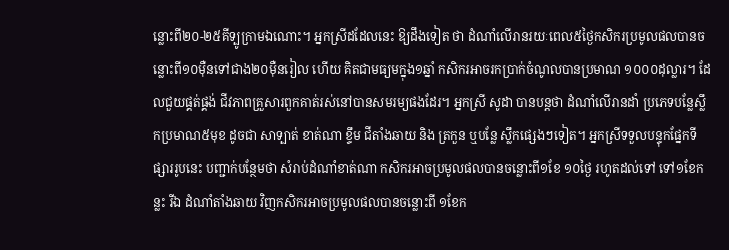ន្លោះពី២០-២៥គីទ្បូក្រាមឯណោះ។ អ្នកស្រីដដែលនេះ ឱ្យដឹងទៀត ថា ដំណាំលើរានរយៈពេល៥ថ្ងៃកសិករប្រមូលផលបានចន្លោះពី១០ម៉ឺនទៅជាង២០ម៉ឺនរៀល ហើយ គិតជាមធ្យមក្នុង១ឆ្នាំ កសិករអាចរកប្រាក់ចំណូលបានប្រមាណ ១០០០ដុល្លារ។ ដែលជួយផ្គត់ផ្គង់ ជីវភាពគ្រួសារពួកគាត់រស់នៅបានសមរម្យផងដែរ។ អ្នកស្រី សូដា បានបន្តថា ដំណាំលើរានដាំ ប្រភេទបន្លែស្លឹកប្រមាណ៥មុខ ដូចជា សាទ្បាត់ ខាត់ណា ខ្ទឹម ជីតាំងឆាយ និង ត្រកួន ឬបន្លែ ស្លឹកផ្សេងៗទៀត។ អ្នកស្រីទទួលបន្ទុកផ្នែកទីផ្សាររូបនេះ បញ្ជាក់បន្ថែមថា សំរាប់ដំណាំខាត់ណា កសិករអាចប្រមូលផលបានចន្លោះពី១ខែ ១០ថ្ងៃ រហូតដល់ទៅ ទៅ១ខែកន្លះ រីឯ ដំណាំតាំងឆាយ វិញកសិករអាចប្រមូលផលបានចន្លោះពី ១ខែក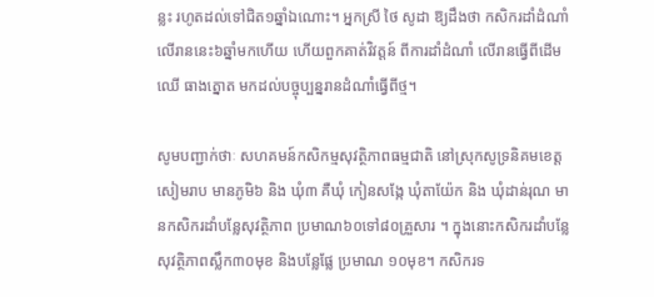ន្លះ រហូតដល់ទៅជិត១ឆ្នាំឯណោះ។ អ្នកស្រី ថៃ សូដា ឱ្យដឹងថា កសិករដាំដំណាំលើរាននេះ៦ឆ្នាំមកហើយ ហើយពួកគាត់វិវត្តន៍ ពីការដាំដំណាំ លើរានធ្វើពីដើមឈើ ធាងត្នោត មកដល់បច្ចុប្បន្នរានដំណាំធ្វើពីថ្ម។

សូមបញ្ជាក់ថាៈ សហគមន៍កសិកម្មសុវត្ថិភាពធម្មជាតិ នៅស្រុកសូទ្រនិគមខេត្តសៀមរាប មានភូមិ៦ និង ឃុំ៣ គឺឃុំ កៀនសង្កែ ឃុំតាយ៉ែក និង ឃុំដាន់រុណ មានកសិករដាំបន្លែសុវត្ថិភាព ប្រមាណ៦០ទៅ៨០គ្រួសារ ។ ក្នុងនោះកសិករដាំបន្លែសុវត្ថិភាពស្លឹក៣០មុខ និងបន្លែផ្លែ ប្រមាណ ១០មុខ។ កសិករទ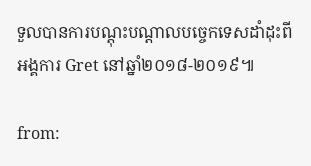ទួលបានការបណ្តុះបណ្តាលបច្ចេកទេសដាំដុះពីអង្គការ Gret នៅឆ្នាំ២០១៨-២០១៩៕

from: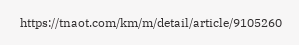https://tnaot.com/km/m/detail/article/9105260